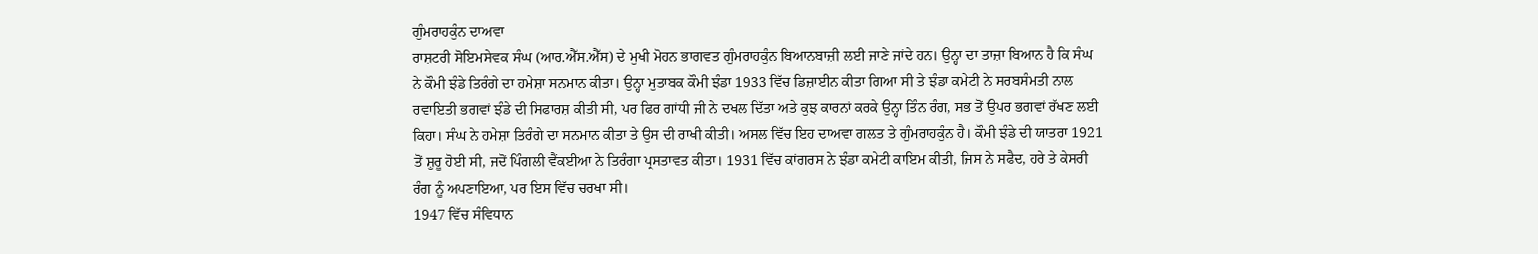ਗੁੰਮਰਾਹਕੁੰਨ ਦਾਅਵਾ
ਰਾਸ਼ਟਰੀ ਸੋਇਮਸੇਵਕ ਸੰਘ (ਆਰ.ਐੱਸ.ਐੱਸ) ਦੇ ਮੁਖੀ ਮੋਹਨ ਭਾਗਵਤ ਗੁੰਮਰਾਹਕੁੰਨ ਬਿਆਨਬਾਜ਼ੀ ਲਈ ਜਾਣੇ ਜਾਂਦੇ ਹਨ। ਉਨ੍ਹਾ ਦਾ ਤਾਜ਼ਾ ਬਿਆਨ ਹੈ ਕਿ ਸੰਘ ਨੇ ਕੌਮੀ ਝੰਡੇ ਤਿਰੰਗੇ ਦਾ ਹਮੇਸ਼ਾ ਸਨਮਾਨ ਕੀਤਾ। ਉਨ੍ਹਾ ਮੁਤਾਬਕ ਕੌਮੀ ਝੰਡਾ 1933 ਵਿੱਚ ਡਿਜ਼ਾਈਨ ਕੀਤਾ ਗਿਆ ਸੀ ਤੇ ਝੰਡਾ ਕਮੇਟੀ ਨੇ ਸਰਬਸੰਮਤੀ ਨਾਲ ਰਵਾਇਤੀ ਭਗਵਾਂ ਝੰਡੇ ਦੀ ਸਿਫਾਰਸ਼ ਕੀਤੀ ਸੀ, ਪਰ ਫਿਰ ਗਾਂਧੀ ਜੀ ਨੇ ਦਖਲ ਦਿੱਤਾ ਅਤੇ ਕੁਝ ਕਾਰਨਾਂ ਕਰਕੇ ਉਨ੍ਹਾ ਤਿੰਨ ਰੰਗ, ਸਭ ਤੋਂ ਉਪਰ ਭਗਵਾਂ ਰੱਖਣ ਲਈ ਕਿਹਾ। ਸੰਘ ਨੇ ਹਮੇਸ਼ਾ ਤਿਰੰਗੇ ਦਾ ਸਨਮਾਨ ਕੀਤਾ ਤੇ ਉਸ ਦੀ ਰਾਖੀ ਕੀਤੀ। ਅਸਲ ਵਿੱਚ ਇਹ ਦਾਅਵਾ ਗਲਤ ਤੇ ਗੁੰਮਰਾਹਕੁੰਨ ਹੈ। ਕੌਮੀ ਝੰਡੇ ਦੀ ਯਾਤਰਾ 1921 ਤੋਂ ਸ਼ੁਰੂ ਹੋਈ ਸੀ, ਜਦੋਂ ਪਿੰਗਲੀ ਵੈਂਕਈਆ ਨੇ ਤਿਰੰਗਾ ਪ੍ਰਸਤਾਵਤ ਕੀਤਾ। 1931 ਵਿੱਚ ਕਾਂਗਰਸ ਨੇ ਝੰਡਾ ਕਮੇਟੀ ਕਾਇਮ ਕੀਤੀ, ਜਿਸ ਨੇ ਸਫੈਦ, ਹਰੇ ਤੇ ਕੇਸਰੀ ਰੰਗ ਨੂੰ ਅਪਣਾਇਆ, ਪਰ ਇਸ ਵਿੱਚ ਚਰਖਾ ਸੀ।
1947 ਵਿੱਚ ਸੰਵਿਧਾਨ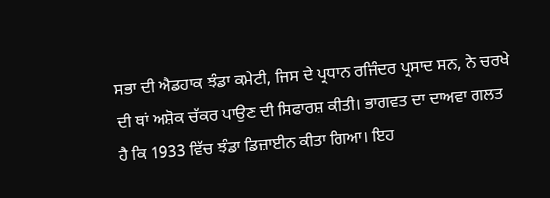ਸਭਾ ਦੀ ਐਡਹਾਕ ਝੰਡਾ ਕਮੇਟੀ, ਜਿਸ ਦੇ ਪ੍ਰਧਾਨ ਰਜਿੰਦਰ ਪ੍ਰਸਾਦ ਸਨ, ਨੇ ਚਰਖੇ ਦੀ ਥਾਂ ਅਸ਼ੋਕ ਚੱਕਰ ਪਾਉਣ ਦੀ ਸਿਫਾਰਸ਼ ਕੀਤੀ। ਭਾਗਵਤ ਦਾ ਦਾਅਵਾ ਗਲਤ ਹੈ ਕਿ 1933 ਵਿੱਚ ਝੰਡਾ ਡਿਜ਼ਾਈਨ ਕੀਤਾ ਗਿਆ। ਇਹ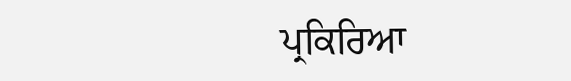ਪ੍ਰਕਿਰਿਆ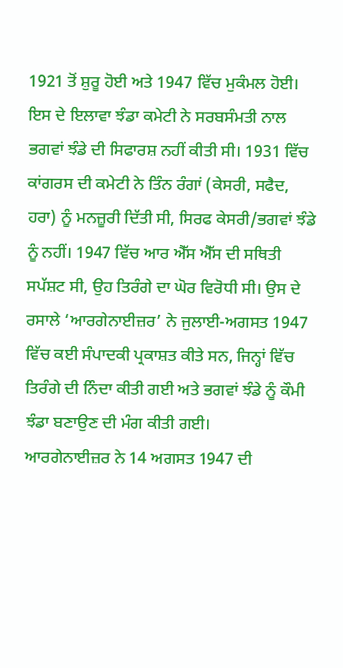1921 ਤੋਂ ਸ਼ੁਰੂ ਹੋਈ ਅਤੇ 1947 ਵਿੱਚ ਮੁਕੰਮਲ ਹੋਈ। ਇਸ ਦੇ ਇਲਾਵਾ ਝੰਡਾ ਕਮੇਟੀ ਨੇ ਸਰਬਸੰਮਤੀ ਨਾਲ ਭਗਵਾਂ ਝੰਡੇ ਦੀ ਸਿਫਾਰਸ਼ ਨਹੀਂ ਕੀਤੀ ਸੀ। 1931 ਵਿੱਚ ਕਾਂਗਰਸ ਦੀ ਕਮੇਟੀ ਨੇ ਤਿੰਨ ਰੰਗਾਂ (ਕੇਸਰੀ, ਸਫੈਦ, ਹਰਾ) ਨੂੰ ਮਨਜ਼ੂਰੀ ਦਿੱਤੀ ਸੀ, ਸਿਰਫ ਕੇਸਰੀ/ਭਗਵਾਂ ਝੰਡੇ ਨੂੰ ਨਹੀਂ। 1947 ਵਿੱਚ ਆਰ ਐੱਸ ਐੱਸ ਦੀ ਸਥਿਤੀ ਸਪੱਸ਼ਟ ਸੀ, ਉਹ ਤਿਰੰਗੇ ਦਾ ਘੋਰ ਵਿਰੋਧੀ ਸੀ। ਉਸ ਦੇ ਰਸਾਲੇ ‘ਆਰਗੇਨਾਈਜ਼ਰ’ ਨੇ ਜੁਲਾਈ-ਅਗਸਤ 1947 ਵਿੱਚ ਕਈ ਸੰਪਾਦਕੀ ਪ੍ਰਕਾਸ਼ਤ ਕੀਤੇ ਸਨ, ਜਿਨ੍ਹਾਂ ਵਿੱਚ ਤਿਰੰਗੇ ਦੀ ਨਿੰਦਾ ਕੀਤੀ ਗਈ ਅਤੇ ਭਗਵਾਂ ਝੰਡੇ ਨੂੰ ਕੌਮੀ ਝੰਡਾ ਬਣਾਉਣ ਦੀ ਮੰਗ ਕੀਤੀ ਗਈ।
ਆਰਗੇਨਾਈਜ਼ਰ ਨੇ 14 ਅਗਸਤ 1947 ਦੀ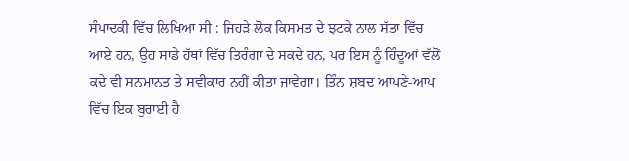ਸੰਪਾਦਕੀ ਵਿੱਚ ਲਿਖਿਆ ਸੀ : ਜਿਹੜੇ ਲੋਕ ਕਿਸਮਤ ਦੇ ਝਟਕੇ ਨਾਲ ਸੱਤਾ ਵਿੱਚ ਆਏ ਹਨ, ਉਹ ਸਾਡੇ ਹੱਥਾਂ ਵਿੱਚ ਤਿਰੰਗਾ ਦੇ ਸਕਦੇ ਹਨ, ਪਰ ਇਸ ਨੂੰ ਹਿੰਦੂਆਂ ਵੱਲੋਂ ਕਦੇ ਵੀ ਸਨਮਾਨਤ ਤੇ ਸਵੀਕਾਰ ਨਹੀਂ ਕੀਤਾ ਜਾਵੇਗਾ। ਤਿੰਨ ਸ਼ਬਦ ਆਪਣੇ-ਆਪ ਵਿੱਚ ਇਕ ਬੁਰਾਈ ਹੈ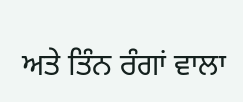ਅਤੇ ਤਿੰਨ ਰੰਗਾਂ ਵਾਲਾ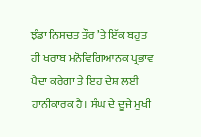ਝੰਡਾ ਨਿਸਚਤ ਤੌਰ ’ਤੇ ਇੱਕ ਬਹੁਤ ਹੀ ਖਰਾਬ ਮਨੋਵਿਗਿਆਨਕ ਪ੍ਰਭਾਵ ਪੈਦਾ ਕਰੇਗਾ ਤੇ ਇਹ ਦੇਸ਼ ਲਈ ਹਾਨੀਕਾਰਕ ਹੈ। ਸੰਘ ਦੇ ਦੂਜੇ ਮੁਖੀ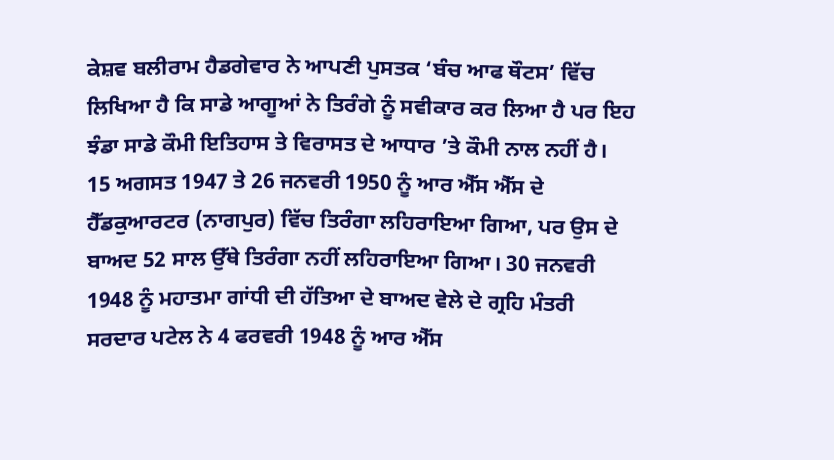ਕੇਸ਼ਵ ਬਲੀਰਾਮ ਹੈਡਗੇਵਾਰ ਨੇ ਆਪਣੀ ਪੁਸਤਕ ‘ਬੰਚ ਆਫ ਥੌਟਸ’ ਵਿੱਚ ਲਿਖਿਆ ਹੈ ਕਿ ਸਾਡੇ ਆਗੂਆਂ ਨੇ ਤਿਰੰਗੇ ਨੂੰ ਸਵੀਕਾਰ ਕਰ ਲਿਆ ਹੈ ਪਰ ਇਹ ਝੰਡਾ ਸਾਡੇ ਕੌਮੀ ਇਤਿਹਾਸ ਤੇ ਵਿਰਾਸਤ ਦੇ ਆਧਾਰ ’ਤੇ ਕੌਮੀ ਨਾਲ ਨਹੀਂ ਹੈ।
15 ਅਗਸਤ 1947 ਤੇ 26 ਜਨਵਰੀ 1950 ਨੂੰ ਆਰ ਐੱਸ ਐੱਸ ਦੇ ਹੈੱਡਕੁਆਰਟਰ (ਨਾਗਪੁਰ) ਵਿੱਚ ਤਿਰੰਗਾ ਲਹਿਰਾਇਆ ਗਿਆ, ਪਰ ਉਸ ਦੇ ਬਾਅਦ 52 ਸਾਲ ਉੱਥੇ ਤਿਰੰਗਾ ਨਹੀਂ ਲਹਿਰਾਇਆ ਗਿਆ। 30 ਜਨਵਰੀ 1948 ਨੂੰ ਮਹਾਤਮਾ ਗਾਂਧੀ ਦੀ ਹੱਤਿਆ ਦੇ ਬਾਅਦ ਵੇਲੇ ਦੇ ਗ੍ਰਹਿ ਮੰਤਰੀ ਸਰਦਾਰ ਪਟੇਲ ਨੇ 4 ਫਰਵਰੀ 1948 ਨੂੰ ਆਰ ਐੱਸ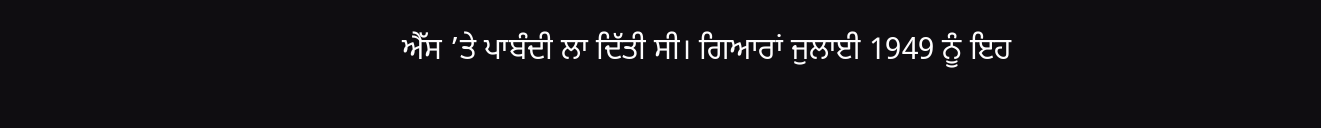ਐੱਸ ’ਤੇ ਪਾਬੰਦੀ ਲਾ ਦਿੱਤੀ ਸੀ। ਗਿਆਰਾਂ ਜੁਲਾਈ 1949 ਨੂੰ ਇਹ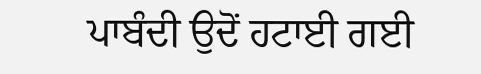ਪਾਬੰਦੀ ਉਦੋਂ ਹਟਾਈ ਗਈ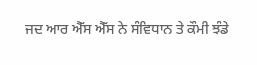ਜਦ ਆਰ ਐੱਸ ਐੱਸ ਨੇ ਸੰਵਿਧਾਨ ਤੇ ਕੌਮੀ ਝੰਡੇ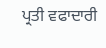ਪ੍ਰਤੀ ਵਫਾਦਾਰੀ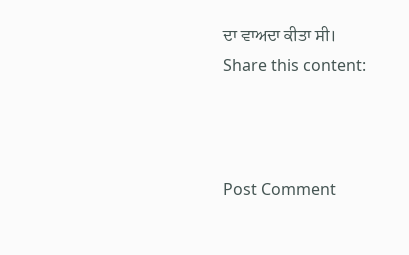ਦਾ ਵਾਅਦਾ ਕੀਤਾ ਸੀ।
Share this content:



Post Comment